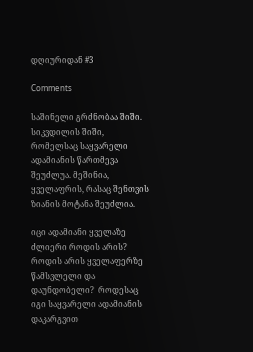დღიურიდან #3

Comments

საშინელი გრძნობაა შიში. სიკვდილის შიში, რომელსაც საყვარელი ადამიანის წართმევა შეუძლუა. მეშინია, ყველაფრის, რასაც შენთვის ზიანის მოტანა შეუძლია.

იცი ადამიანი ყველაზე ძლიერი როდის არის? როდის არის ყველაფერზე წამსვლელი და დაუნდობელი?  როდესაც იგი საყვარელი ადამიანის დაკარგვით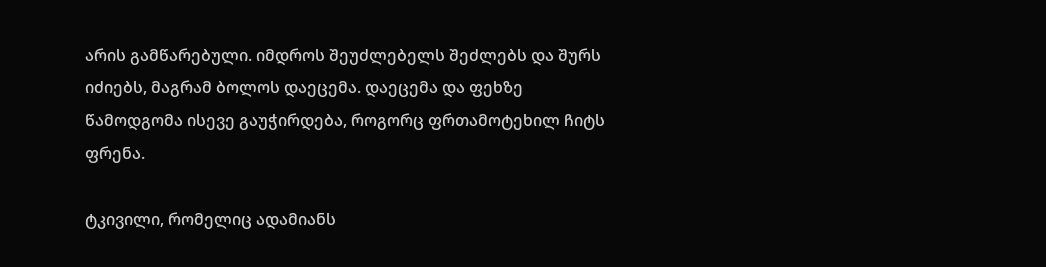არის გამწარებული. იმდროს შეუძლებელს შეძლებს და შურს იძიებს, მაგრამ ბოლოს დაეცემა. დაეცემა და ფეხზე წამოდგომა ისევე გაუჭირდება, როგორც ფრთამოტეხილ ჩიტს ფრენა.

ტკივილი, რომელიც ადამიანს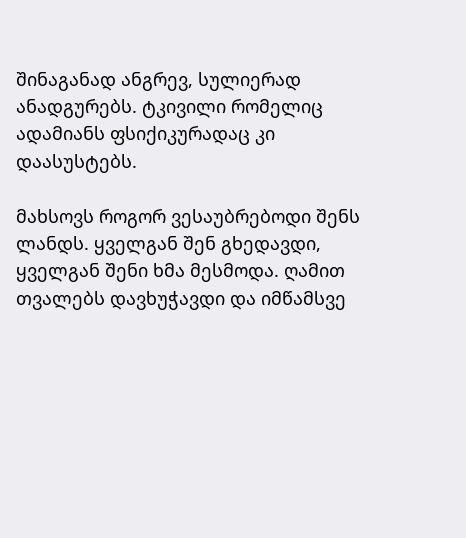შინაგანად ანგრევ, სულიერად ანადგურებს. ტკივილი რომელიც ადამიანს ფსიქიკურადაც კი დაასუსტებს.

მახსოვს როგორ ვესაუბრებოდი შენს ლანდს. ყველგან შენ გხედავდი, ყველგან შენი ხმა მესმოდა. ღამით თვალებს დავხუჭავდი და იმწამსვე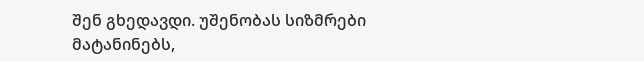შენ გხედავდი. უშენობას სიზმრები მატანინებს,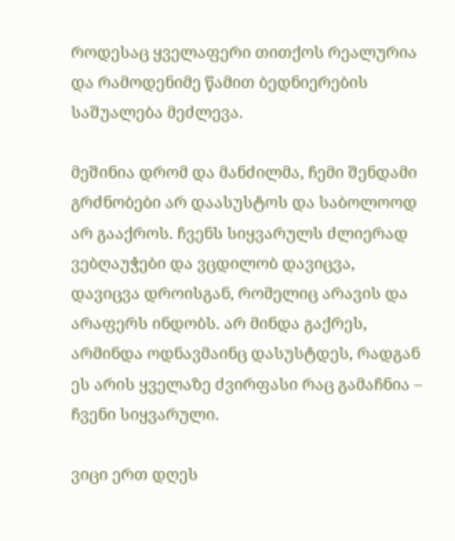როდესაც ყველაფერი თითქოს რეალურია და რამოდენიმე წამით ბედნიერების საშუალება მეძლევა.

მეშინია დრომ და მანძილმა, ჩემი შენდამი გრძნობები არ დაასუსტოს და საბოლოოდ არ გააქროს. ჩვენს სიყვარულს ძლიერად ვებღაუჭები და ვცდილობ დავიცვა, დავიცვა დროისგან, რომელიც არავის და არაფერს ინდობს. არ მინდა გაქრეს, არმინდა ოდნავმაინც დასუსტდეს, რადგან ეს არის ყველაზე ძვირფასი რაც გამაჩნია – ჩვენი სიყვარული.

ვიცი ერთ დღეს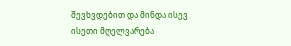შევხვდებით და მინდა ისევ ისეთი მღელვარება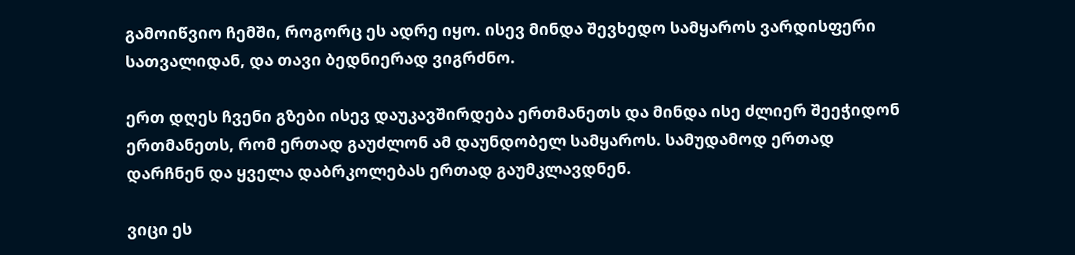გამოიწვიო ჩემში, როგორც ეს ადრე იყო. ისევ მინდა შევხედო სამყაროს ვარდისფერი სათვალიდან, და თავი ბედნიერად ვიგრძნო.

ერთ დღეს ჩვენი გზები ისევ დაუკავშირდება ერთმანეთს და მინდა ისე ძლიერ შეეჭიდონ ერთმანეთს, რომ ერთად გაუძლონ ამ დაუნდობელ სამყაროს. სამუდამოდ ერთად დარჩნენ და ყველა დაბრკოლებას ერთად გაუმკლავდნენ.

ვიცი ეს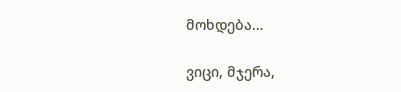მოხდება…

ვიცი, მჯერა,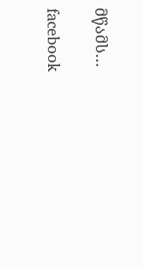მწამს…

facebook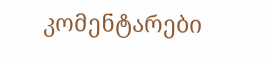კომენტარები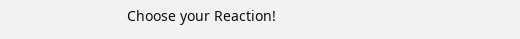Choose your Reaction!